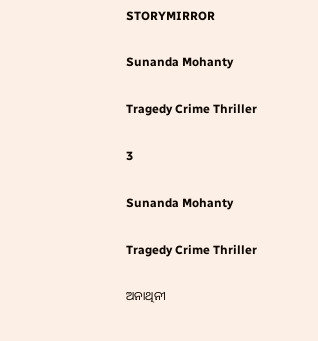STORYMIRROR

Sunanda Mohanty

Tragedy Crime Thriller

3

Sunanda Mohanty

Tragedy Crime Thriller

ଅନାଥିନୀ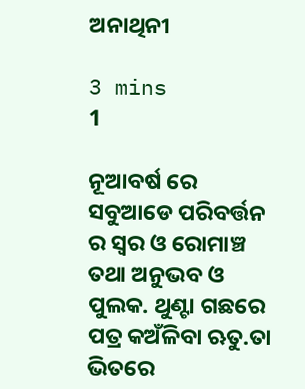ଅନାଥିନୀ

3 mins
1

ନୂଆବର୍ଷ ରେ ସବୁଆଡେ ପରିବର୍ତ୍ତନ ର ସ୍ୱର ଓ ରୋମାଞ୍ଚ ତଥା ଅନୁଭବ ଓ ପୁଲକ. ଥୁଣ୍ଟା ଗଛରେ ପତ୍ର କଅଁଳିବା ଋତୁ.ତା ଭିତରେ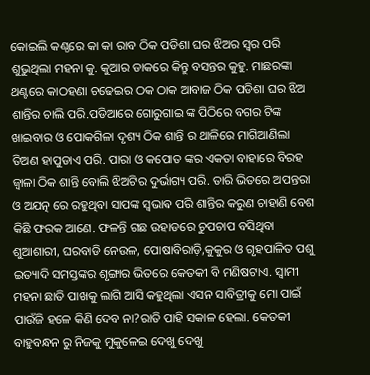କୋଇଲି କଣ୍ଠରେ କା କା ରାବ ଠିକ ପଡିଶା ଘର ଝିଅର ସ୍ୱର ପରି ଶୁଭୁଥିଲା ମହନା କୁ. କୁଆର ଡାକରେ କିନ୍ତୁ ବସନ୍ତର କୁହୁ. ମାଛରଙ୍କା ଥଣ୍ଟରେ କାଠହଣା ଚଢେଇର ଠକ ଠାକ ଆବାଜ ଠିକ ପଡିଶା ଘର ଝିଅ ଶାନ୍ତିର ଚାଲି ପରି.ପଡିଆରେ ଗୋରୁଗାଇ ଙ୍କ ପିଠିରେ ବଗର ଟିଙ୍କ ଖାଇବାର ଓ ପୋକଗିଳା ଦୃଶ୍ୟ ଠିକ ଶାନ୍ତି ର ଥାଳିରେ ମାଗିଆଣିଲା ତିଅଣ ହାପୁଡାଏ ପରି. ପାରା ଓ କପୋତ ଙ୍କର ଏକତା ବାହାରେ ବିରହ ଜ୍ୱାଳା ଠିକ ଶାନ୍ତି ବୋଲି ଝିଅଟିର ଦୁର୍ଭାଗ୍ୟ ପରି. ତାରି ଭିତରେ ଅପନ୍ତରା ଓ ଅଯତ୍ନ ରେ ରହୁଥିବା ସାପଙ୍କ ସ୍ଵଭାଵ ପରି ଶାନ୍ତିର କରୁଣ ଚାହାଣି ବେଶ କିଛି ଫରକ ଆଣେ. ଫଳନ୍ତି ଗଛ ଉହାଡରେ ଚୁପଚାପ ବସିଥିବା ଶୁଆଶାରୀ, ଘରବାଡି ନେଉଳ, ପୋଷାବିରାଡ଼ି,କୁକୁର ଓ ଗୃହପାଳିତ ପଶୁ ଇତ୍ୟାଦି ସମସ୍ତଙ୍କର ଶୃଙ୍ଗାର ଭିତରେ କେତକୀ ବି ମଣିଷଟାଏ. ସ୍ୱାମୀ ମହନା ଛାତି ପାଖକୁ ଲାଗି ଆସି କହୁଥିଲା ଏସନ ସାବିତ୍ରୀକୁ ମୋ ପାଇଁ ପାଉଁଜି ହଳେ କିଣି ଦେବ ନା?ରାତି ପାହି ସକାଳ ହେଲା. କେତକୀ ବାହୁବନ୍ଧନ ରୁ ନିଜକୁ ମୁକୁଳେଇ ଦେଖୁ ଦେଖୁ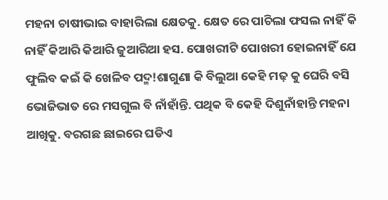ମହନା ଚାଷୀଭାଇ ବାହାରିଲା କ୍ଷେତକୁ. କ୍ଷେତ ରେ ପାଚିଲା ଫସଲ ନାହିଁ କି ନାହିଁ କିଆରି କିଆରି ଜୁଆରିଆ ହସ. ପୋଖରୀଟି ପୋଖରୀ ହୋଇନାହିଁ ଯେ ଫୁଲିବ କଇଁ କି ଖେଳିବ ପଦ୍ମ!ଶାଗୁଣା କି ବିଲୁଆ କେହି ମଢ଼ କୁ ଘେରି ବସି ଭୋଜିଭାତ ରେ ମସଗୁଲ ବି ନାଁହାଁନ୍ତି. ପଥିକ ବି କେହି ଦିଶୁନାଁହାନ୍ତି ମହନା ଆଖିକୁ. ବରଗଛ ଛାଇରେ ଘଡିଏ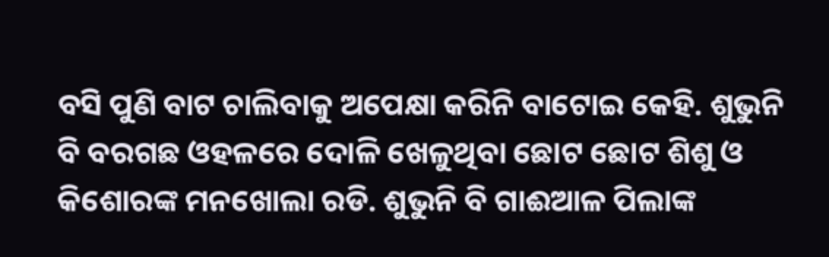ବସି ପୁଣି ବାଟ ଚାଲିବାକୁ ଅପେକ୍ଷା କରିନି ବାଟୋଇ କେହି. ଶୁଭୁନି ବି ବରଗଛ ଓହଳରେ ଦୋଳି ଖେଳୁଥିବା ଛୋଟ ଛୋଟ ଶିଶୁ ଓ କିଶୋରଙ୍କ ମନଖୋଲା ରଡି. ଶୁଭୁନି ବି ଗାଈଆଳ ପିଲାଙ୍କ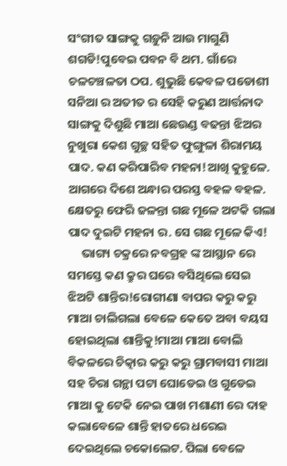ସଂଗୀତ ସାଙ୍ଗକୁ ଗଡ଼ୁନି ଆଉ ମାଗୁଣି ଶଗଡି!ପୁବେଇ ପବନ ବି ଥମ. ଗାଁରେ ଚଳଚଞ୍ଚଳତା ଠପ. ଶୁଭୁଛି କେବଳ ପଡୋଶୀ ସନିଆ ର ଅତୀତ ର ସେହି କରୁଣ ଆର୍ତ୍ତନାଦ ସାଙ୍ଗକୁ ଦିଶୁଛି ମାଆ ଛେଉଣ୍ଡ ବଢନ୍ତା ଝିଅର ନୁଖୁରା କେଶ ଗୁଚ୍ଛ ସହିତ ଫୁଙ୍ଗୁଳା ଶିରାମୟ ପାଦ. କଣ କରିପାରିବ ମହନା!ଆଖି କୁହୁଳେ. ଆଗରେ ଦିଶେ ଅନ୍ଧାର ପରସ୍ତ ବହଳ ବହଳ. କ୍ଷେତରୁ ଫେରି ଜଳନ୍ତା ଗଛ ମୂଳେ ଅଟକି ଗଲା ପାଦ ଦୁଇଟି ମହନା ର. ସେ ଗଛ ମୂଳେ କିଏ!
     ଭାଗ୍ୟ ଚକ୍ରରେ ନବଗ୍ରହ ଙ୍କ ଆସ୍ଥାନ ରେ ସମସ୍ତେ କଣ କ୍ରୁର ଘରେ ବସିଥିଲେ ସେଇ ଝିଅଟି ଶାନ୍ତିର!ରୋଗୀଣା ବାପର କରୁ କରୁ ମାଆ ଚାଲିଗଲା ବେଳେ କେତେ ଅବା ବୟସ ହୋଇଥିଲା ଶାନ୍ତିକୁ!ମାଆ ମାଆ ବୋଲି ବିକଳରେ ଚିତ୍କାର କରୁ କରୁ ଗ୍ରାମବାସୀ ମାଆ ସହ ଚିରା ଗନ୍ଥା ପଟା ଘୋଡେଇ ଓ ଗୁଡେଇ ମାଆ କୁ ଟେକି ନେଇ ପାଖ ମଶାଣୀ ରେ ଦାହ କଲାବେଳେ ଶାନ୍ତି ହାତରେ ଧରେଇ ଦେଇଥିଲେ ଚକୋଲେଟ. ପିଲା ବେଳେ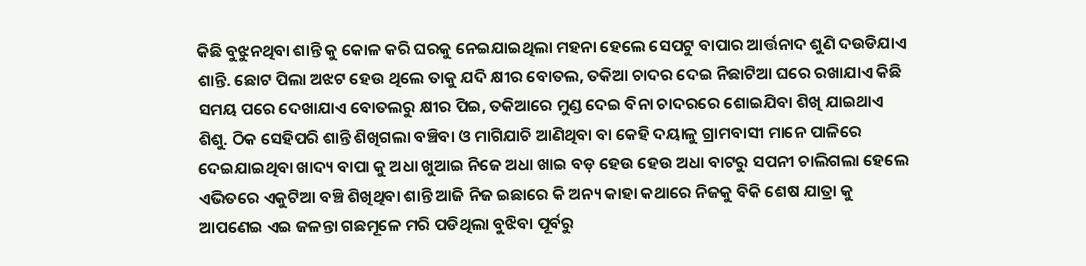କିଛି ବୁଝୁନଥିବା ଶାନ୍ତି କୁ କୋଳ କରି ଘରକୁ ନେଇଯାଇଥିଲା ମହନା ହେଲେ ସେପଟୁ ବାପାର ଆର୍ତ୍ତନାଦ ଶୁଣି ଦଉଡିଯାଏ ଶାନ୍ତି. ଛୋଟ ପିଲା ଅଝଟ ହେଉ ଥିଲେ ତାକୁ ଯଦି କ୍ଷୀର ବୋତଲ, ତକିଆ ଚାଦର ଦେଇ ନିଛାଟିଆ ଘରେ ରଖାଯାଏ କିଛି ସମୟ ପରେ ଦେଖାଯାଏ ବୋତଲରୁ କ୍ଷୀର ପିଇ, ତକିଆରେ ମୁଣ୍ଡ ଦେଇ ବିନା ଚାଦରରେ ଶୋଇଯିବା ଶିଖି ଯାଇଥାଏ ଶିଶୁ. ଠିକ ସେହିପରି ଶାନ୍ତି ଶିଖିଗଲା ବଞ୍ଚିବା ଓ ମାଗିଯାଚି ଆଣିଥିବା ବା କେହି ଦୟାଳୁ ଗ୍ରାମବାସୀ ମାନେ ପାଳିରେ ଦେଇଯାଇଥିବା ଖାଦ୍ୟ ବାପା କୁ ଅଧା ଖୁଆଇ ନିଜେ ଅଧା ଖାଇ ବଡ଼ ହେଉ ହେଉ ଅଧା ବାଟରୁ ସପନୀ ଚାଲିଗଲା ହେଲେ ଏଭିତରେ ଏକୁଟିଆ ବଞ୍ଚି ଶିଖିଥିବା ଶାନ୍ତି ଆଜି ନିଜ ଇଛାରେ କି ଅନ୍ୟ କାହା କଥାରେ ନିଜକୁ ବିକି ଶେଷ ଯାତ୍ରା କୁ ଆପଣେଇ ଏଇ ଜଳନ୍ତା ଗଛମୂଳେ ମରି ପଡିଥିଲା ବୁଝିବା ପୂର୍ବରୁ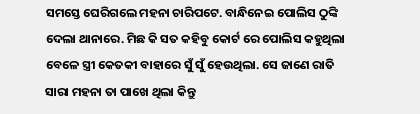ସମସ୍ତେ ଘେରିଗଲେ ମହନା ଚାରିପଟେ. ବାନ୍ଧିନେଇ ପୋଲିସ ଠୁଙ୍କି ଦେଲା ଥାନାରେ. ମିଛ କି ସତ କହିବୁ କୋର୍ଟ ରେ ପୋଲିସ କହୁଥିଲା ବେଳେ ସ୍ତ୍ରୀ କେତକୀ ବାହାରେ ସୁଁ ସୁଁ ହେଉଥିଲା. ସେ ଜାଣେ ରାତି ସାରା ମହନା ତା ପାଖେ ଥିଲା କିନ୍ତୁ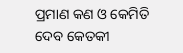ପ୍ରମାଣ କଣ ଓ କେମିତି ଦେବ କେତକୀ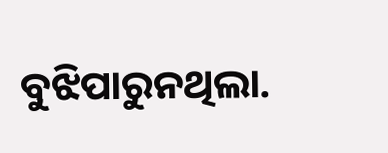ବୁଝିପାରୁନଥିଲା.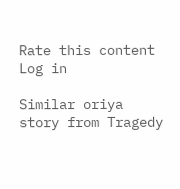Rate this content
Log in

Similar oriya story from Tragedy